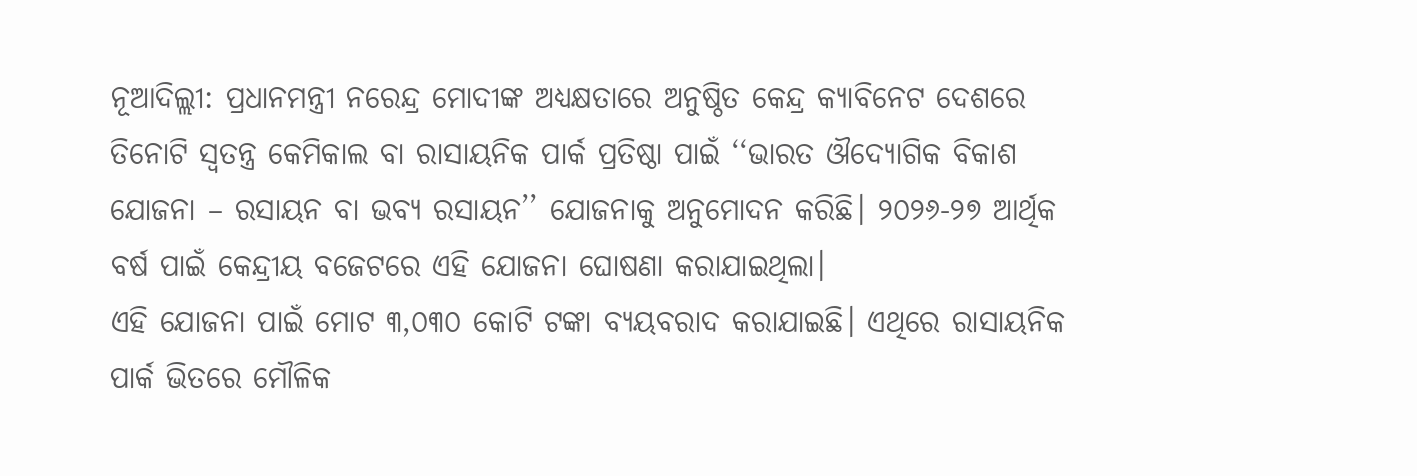ନୂଆଦିଲ୍ଲୀ: ପ୍ରଧାନମନ୍ତ୍ରୀ ନରେନ୍ଦ୍ର ମୋଦୀଙ୍କ ଅଧ୍ୟକ୍ଷତାରେ ଅନୁଷ୍ଠିତ କେନ୍ଦ୍ର କ୍ୟାବିନେଟ ଦେଶରେ ତିନୋଟି ସ୍ୱତନ୍ତ୍ର କେମିକାଲ ବା ରାସାୟନିକ ପାର୍କ ପ୍ରତିଷ୍ଠା ପାଇଁ ‘‘ଭାରତ ଔଦ୍ୟୋଗିକ ବିକାଶ ଯୋଜନା – ରସାୟନ ବା ଭବ୍ୟ ରସାୟନ’’ ଯୋଜନାକୁ ଅନୁମୋଦନ କରିଛି। ୨୦୨୬-୨୭ ଆର୍ଥିକ ବର୍ଷ ପାଇଁ କେନ୍ଦ୍ରୀୟ ବଜେଟରେ ଏହି ଯୋଜନା ଘୋଷଣା କରାଯାଇଥିଲା।
ଏହି ଯୋଜନା ପାଇଁ ମୋଟ ୩,୦୩୦ କୋଟି ଟଙ୍କା ବ୍ୟୟବରାଦ କରାଯାଇଛି। ଏଥିରେ ରାସାୟନିକ ପାର୍କ ଭିତରେ ମୌଳିକ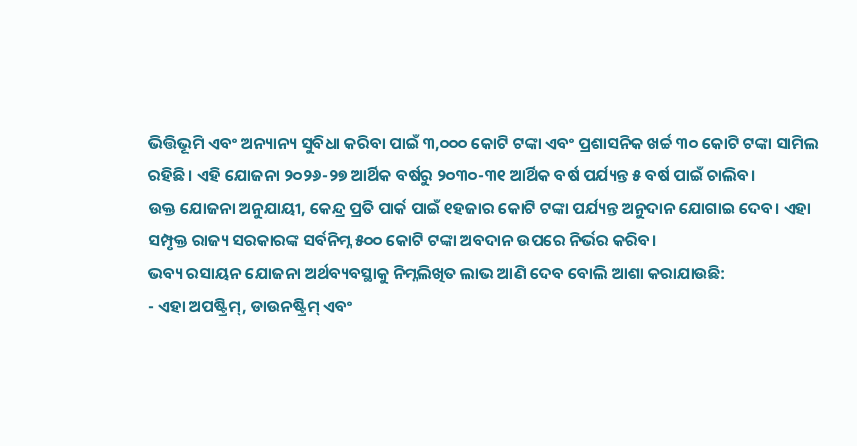ଭିତ୍ତିଭୂମି ଏବଂ ଅନ୍ୟାନ୍ୟ ସୁବିଧା କରିବା ପାଇଁ ୩,୦୦୦ କୋଟି ଟଙ୍କା ଏବଂ ପ୍ରଶାସନିକ ଖର୍ଚ୍ଚ ୩୦ କୋଟି ଟଙ୍କା ସାମିଲ ରହିଛି। ଏହି ଯୋଜନା ୨୦୨୬-୨୭ ଆର୍ଥିକ ବର୍ଷରୁ ୨୦୩୦-୩୧ ଆର୍ଥିକ ବର୍ଷ ପର୍ଯ୍ୟନ୍ତ ୫ ବର୍ଷ ପାଇଁ ଚାଲିବ।
ଉକ୍ତ ଯୋଜନା ଅନୁଯାୟୀ, କେନ୍ଦ୍ର ପ୍ରତି ପାର୍କ ପାଇଁ ୧ହଜାର କୋଟି ଟଙ୍କା ପର୍ଯ୍ୟନ୍ତ ଅନୁଦାନ ଯୋଗାଇ ଦେବ। ଏହା ସମ୍ପୃକ୍ତ ରାଜ୍ୟ ସରକାରଙ୍କ ସର୍ବନିମ୍ନ ୫୦୦ କୋଟି ଟଙ୍କା ଅବଦାନ ଉପରେ ନିର୍ଭର କରିବ।
ଭବ୍ୟ ରସାୟନ ଯୋଜନା ଅର୍ଥବ୍ୟବସ୍ଥାକୁ ନିମ୍ନଲିଖିତ ଲାଭ ଆଣି ଦେବ ବୋଲି ଆଶା କରାଯାଉଛି:
- ଏହା ଅପଷ୍ଟ୍ରିମ୍, ଡାଉନଷ୍ଟ୍ରିମ୍ ଏବଂ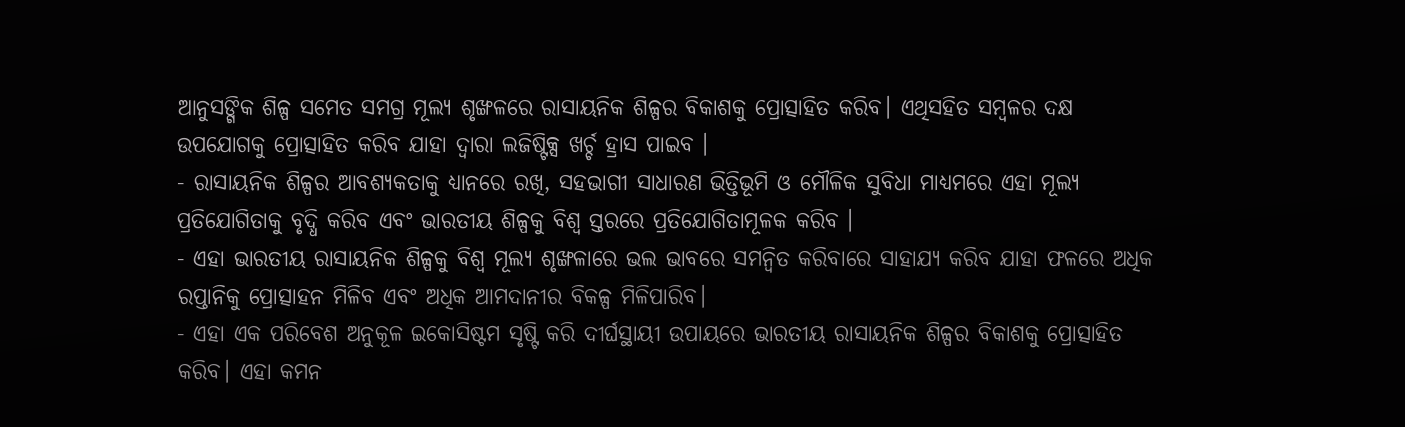ଆନୁସଙ୍ଗିକ ଶିଳ୍ପ ସମେତ ସମଗ୍ର ମୂଲ୍ୟ ଶୃଙ୍ଖଳରେ ରାସାୟନିକ ଶିଳ୍ପର ବିକାଶକୁ ପ୍ରୋତ୍ସାହିତ କରିବ। ଏଥିସହିତ ସମ୍ବଳର ଦକ୍ଷ ଉପଯୋଗକୁ ପ୍ରୋତ୍ସାହିତ କରିବ ଯାହା ଦ୍ଵାରା ଲଜିଷ୍ଟିକ୍ସ ଖର୍ଚ୍ଚ ହ୍ରାସ ପାଇବ ।
- ରାସାୟନିକ ଶିଳ୍ପର ଆବଶ୍ୟକତାକୁ ଧ୍ୟାନରେ ରଖି, ସହଭାଗୀ ସାଧାରଣ ଭିତ୍ତିଭୂମି ଓ ମୌଳିକ ସୁବିଧା ମାଧ୍ୟମରେ ଏହା ମୂଲ୍ୟ ପ୍ରତିଯୋଗିତାକୁ ବୃଦ୍ଧି କରିବ ଏବଂ ଭାରତୀୟ ଶିଳ୍ପକୁ ବିଶ୍ୱ ସ୍ତରରେ ପ୍ରତିଯୋଗିତାମୂଳକ କରିବ ।
- ଏହା ଭାରତୀୟ ରାସାୟନିକ ଶିଳ୍ପକୁ ବିଶ୍ୱ ମୂଲ୍ୟ ଶୃଙ୍ଖଳାରେ ଭଲ ଭାବରେ ସମନ୍ୱିତ କରିବାରେ ସାହାଯ୍ୟ କରିବ ଯାହା ଫଳରେ ଅଧିକ ରପ୍ତାନିକୁ ପ୍ରୋତ୍ସାହନ ମିଳିବ ଏବଂ ଅଧିକ ଆମଦାନୀର ବିକଳ୍ପ ମିଳିପାରିବ।
- ଏହା ଏକ ପରିବେଶ ଅନୁକୂଳ ଇକୋସିଷ୍ଟମ ସୃଷ୍ଟି କରି ଦୀର୍ଘସ୍ଥାୟୀ ଉପାୟରେ ଭାରତୀୟ ରାସାୟନିକ ଶିଳ୍ପର ବିକାଶକୁ ପ୍ରୋତ୍ସାହିତ କରିବ। ଏହା କମନ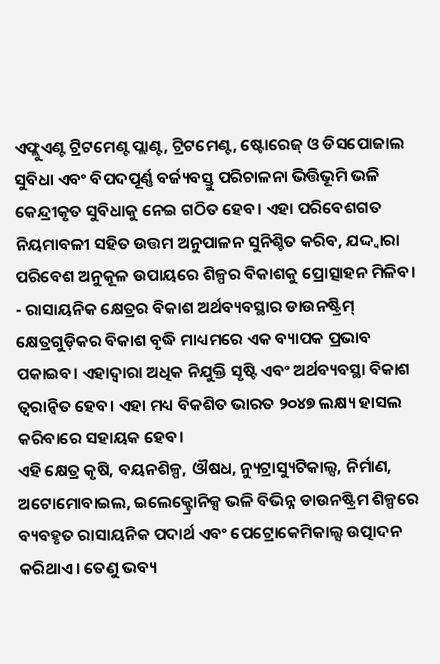ଏଫ୍ଲୁଏଣ୍ଟ ଟ୍ରିଟମେଣ୍ଟ ପ୍ଲାଣ୍ଟ, ଟ୍ରିଟମେଣ୍ଟ, ଷ୍ଟୋରେଜ୍ ଓ ଡିସପୋଜାଲ ସୁବିଧା ଏବଂ ବିପଦପୂର୍ଣ୍ଣ ବର୍ଜ୍ୟବସ୍ତୁ ପରିଚାଳନା ଭିତ୍ତିଭୂମି ଭଳି କେନ୍ଦ୍ରୀକୃତ ସୁବିଧାକୁ ନେଇ ଗଠିତ ହେବ। ଏହା ପରିବେଶଗତ ନିୟମାବଳୀ ସହିତ ଉତ୍ତମ ଅନୁପାଳନ ସୁନିଶ୍ଚିତ କରିବ, ଯଦ୍ଦ୍ୱାରା ପରିବେଶ ଅନୁକୂଳ ଉପାୟରେ ଶିଳ୍ପର ବିକାଶକୁ ପ୍ରୋତ୍ସାହନ ମିଳିବ।
- ରାସାୟନିକ କ୍ଷେତ୍ରର ବିକାଶ ଅର୍ଥବ୍ୟବସ୍ଥାର ଡାଉନଷ୍ଟ୍ରିମ୍ କ୍ଷେତ୍ରଗୁଡ଼ିକର ବିକାଶ ବୃଦ୍ଧି ମାଧ୍ୟମରେ ଏକ ବ୍ୟାପକ ପ୍ରଭାବ ପକାଇବ। ଏହାଦ୍ୱାରା ଅଧିକ ନିଯୁକ୍ତି ସୃଷ୍ଟି ଏବଂ ଅର୍ଥବ୍ୟବସ୍ଥା ବିକାଶ ତ୍ୱରାନ୍ୱିତ ହେବ। ଏହା ମଧ୍ୟ ବିକଶିତ ଭାରତ ୨୦୪୭ ଲକ୍ଷ୍ୟ ହାସଲ କରିବାରେ ସହାୟକ ହେବ।
ଏହି କ୍ଷେତ୍ର କୃଷି, ବୟନଶିଳ୍ପ, ଔଷଧ, ନ୍ୟୁଟ୍ରାସ୍ୟୁଟିକାଲ୍ସ, ନିର୍ମାଣ, ଅଟୋମୋବାଇଲ, ଇଲେକ୍ଟ୍ରୋନିକ୍ସ ଭଳି ବିଭିନ୍ନ ଡାଉନଷ୍ଟ୍ରିମ ଶିଳ୍ପରେ ବ୍ୟବହୃତ ରାସାୟନିକ ପଦାର୍ଥ ଏବଂ ପେଟ୍ରୋକେମିକାଲ୍ସ ଉତ୍ପାଦନ କରିଥାଏ। ତେଣୁ ଭବ୍ୟ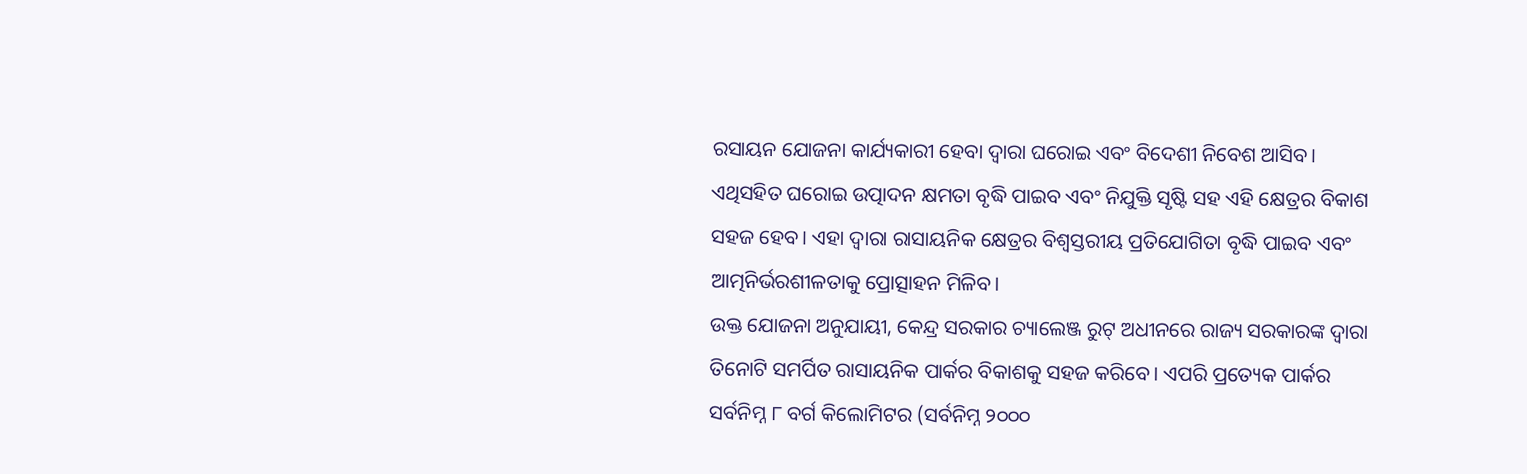ରସାୟନ ଯୋଜନା କାର୍ଯ୍ୟକାରୀ ହେବା ଦ୍ୱାରା ଘରୋଇ ଏବଂ ବିଦେଶୀ ନିବେଶ ଆସିବ। ଏଥିସହିତ ଘରୋଇ ଉତ୍ପାଦନ କ୍ଷମତା ବୃଦ୍ଧି ପାଇବ ଏବଂ ନିଯୁକ୍ତି ସୃଷ୍ଟି ସହ ଏହି କ୍ଷେତ୍ରର ବିକାଶ ସହଜ ହେବ। ଏହା ଦ୍ୱାରା ରାସାୟନିକ କ୍ଷେତ୍ରର ବିଶ୍ୱସ୍ତରୀୟ ପ୍ରତିଯୋଗିତା ବୃଦ୍ଧି ପାଇବ ଏବଂ ଆତ୍ମନିର୍ଭରଶୀଳତାକୁ ପ୍ରୋତ୍ସାହନ ମିଳିବ।
ଉକ୍ତ ଯୋଜନା ଅନୁଯାୟୀ, କେନ୍ଦ୍ର ସରକାର ଚ୍ୟାଲେଞ୍ଜ ରୁଟ୍ ଅଧୀନରେ ରାଜ୍ୟ ସରକାରଙ୍କ ଦ୍ୱାରା ତିନୋଟି ସମର୍ପିତ ରାସାୟନିକ ପାର୍କର ବିକାଶକୁ ସହଜ କରିବେ। ଏପରି ପ୍ରତ୍ୟେକ ପାର୍କର ସର୍ବନିମ୍ନ ୮ ବର୍ଗ କିଲୋମିଟର (ସର୍ବନିମ୍ନ ୨୦୦୦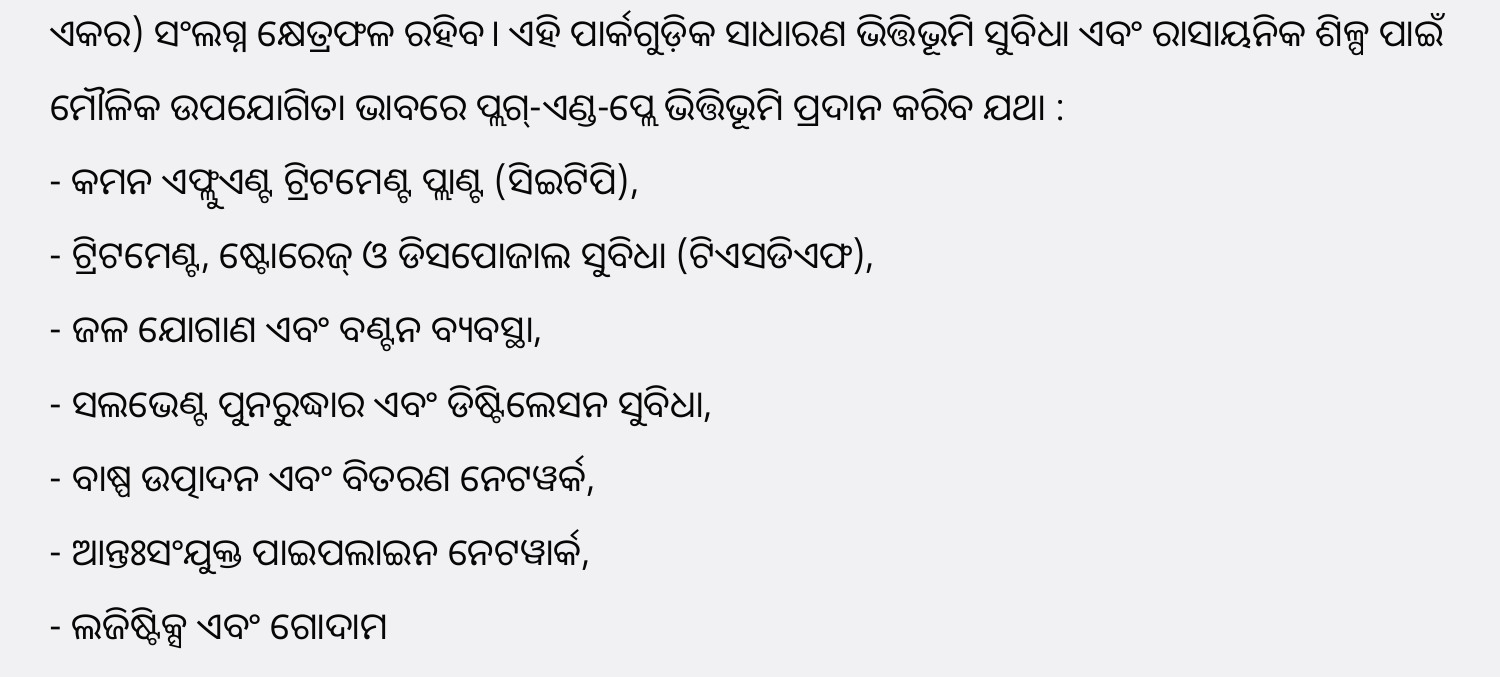ଏକର) ସଂଲଗ୍ନ କ୍ଷେତ୍ରଫଳ ରହିବ। ଏହି ପାର୍କଗୁଡ଼ିକ ସାଧାରଣ ଭିତ୍ତିଭୂମି ସୁବିଧା ଏବଂ ରାସାୟନିକ ଶିଳ୍ପ ପାଇଁ ମୌଳିକ ଉପଯୋଗିତା ଭାବରେ ପ୍ଲଗ୍-ଏଣ୍ଡ-ପ୍ଲେ ଭିତ୍ତିଭୂମି ପ୍ରଦାନ କରିବ ଯଥା :
- କମନ ଏଫ୍ଲୁଏଣ୍ଟ ଟ୍ରିଟମେଣ୍ଟ ପ୍ଲାଣ୍ଟ (ସିଇଟିପି),
- ଟ୍ରିଟମେଣ୍ଟ, ଷ୍ଟୋରେଜ୍ ଓ ଡିସପୋଜାଲ ସୁବିଧା (ଟିଏସଡିଏଫ),
- ଜଳ ଯୋଗାଣ ଏବଂ ବଣ୍ଟନ ବ୍ୟବସ୍ଥା,
- ସଲଭେଣ୍ଟ ପୁନରୁଦ୍ଧାର ଏବଂ ଡିଷ୍ଟିଲେସନ ସୁବିଧା,
- ବାଷ୍ପ ଉତ୍ପାଦନ ଏବଂ ବିତରଣ ନେଟୱର୍କ,
- ଆନ୍ତଃସଂଯୁକ୍ତ ପାଇପଲାଇନ ନେଟୱାର୍କ,
- ଲଜିଷ୍ଟିକ୍ସ ଏବଂ ଗୋଦାମ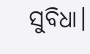ସୁବିଧା।